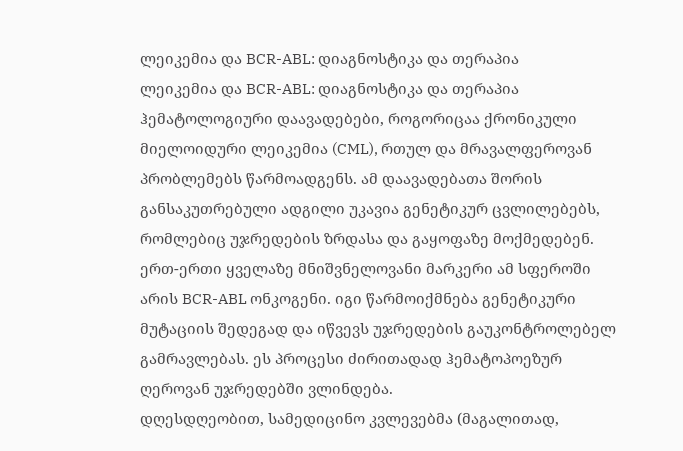ლეიკემია და BCR-ABL: დიაგნოსტიკა და თერაპია
ლეიკემია და BCR-ABL: დიაგნოსტიკა და თერაპია ჰემატოლოგიური დაავადებები, როგორიცაა ქრონიკული მიელოიდური ლეიკემია (CML), რთულ და მრავალფეროვან პრობლემებს წარმოადგენს. ამ დაავადებათა შორის განსაკუთრებული ადგილი უკავია გენეტიკურ ცვლილებებს, რომლებიც უჯრედების ზრდასა და გაყოფაზე მოქმედებენ.
ერთ-ერთი ყველაზე მნიშვნელოვანი მარკერი ამ სფეროში არის BCR-ABL ონკოგენი. იგი წარმოიქმნება გენეტიკური მუტაციის შედეგად და იწვევს უჯრედების გაუკონტროლებელ გამრავლებას. ეს პროცესი ძირითადად ჰემატოპოეზურ ღეროვან უჯრედებში ვლინდება.
დღესდღეობით, სამედიცინო კვლევებმა (მაგალითად,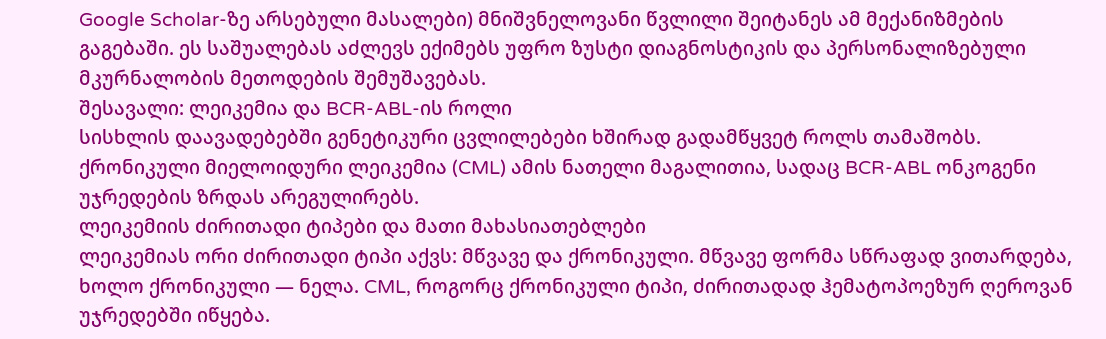Google Scholar-ზე არსებული მასალები) მნიშვნელოვანი წვლილი შეიტანეს ამ მექანიზმების გაგებაში. ეს საშუალებას აძლევს ექიმებს უფრო ზუსტი დიაგნოსტიკის და პერსონალიზებული მკურნალობის მეთოდების შემუშავებას.
შესავალი: ლეიკემია და BCR-ABL-ის როლი
სისხლის დაავადებებში გენეტიკური ცვლილებები ხშირად გადამწყვეტ როლს თამაშობს. ქრონიკული მიელოიდური ლეიკემია (CML) ამის ნათელი მაგალითია, სადაც BCR-ABL ონკოგენი უჯრედების ზრდას არეგულირებს.
ლეიკემიის ძირითადი ტიპები და მათი მახასიათებლები
ლეიკემიას ორი ძირითადი ტიპი აქვს: მწვავე და ქრონიკული. მწვავე ფორმა სწრაფად ვითარდება, ხოლო ქრონიკული — ნელა. CML, როგორც ქრონიკული ტიპი, ძირითადად ჰემატოპოეზურ ღეროვან უჯრედებში იწყება.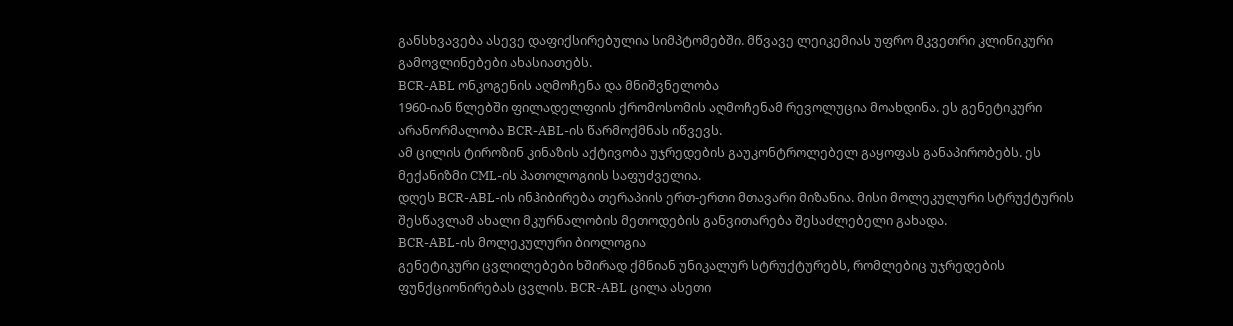განსხვავება ასევე დაფიქსირებულია სიმპტომებში. მწვავე ლეიკემიას უფრო მკვეთრი კლინიკური გამოვლინებები ახასიათებს.
BCR-ABL ონკოგენის აღმოჩენა და მნიშვნელობა
1960-იან წლებში ფილადელფიის ქრომოსომის აღმოჩენამ რევოლუცია მოახდინა. ეს გენეტიკური არანორმალობა BCR-ABL-ის წარმოქმნას იწვევს.
ამ ცილის ტიროზინ კინაზის აქტივობა უჯრედების გაუკონტროლებელ გაყოფას განაპირობებს. ეს მექანიზმი CML-ის პათოლოგიის საფუძველია.
დღეს BCR-ABL-ის ინჰიბირება თერაპიის ერთ-ერთი მთავარი მიზანია. მისი მოლეკულური სტრუქტურის შესწავლამ ახალი მკურნალობის მეთოდების განვითარება შესაძლებელი გახადა.
BCR-ABL-ის მოლეკულური ბიოლოგია
გენეტიკური ცვლილებები ხშირად ქმნიან უნიკალურ სტრუქტურებს, რომლებიც უჯრედების ფუნქციონირებას ცვლის. BCR-ABL ცილა ასეთი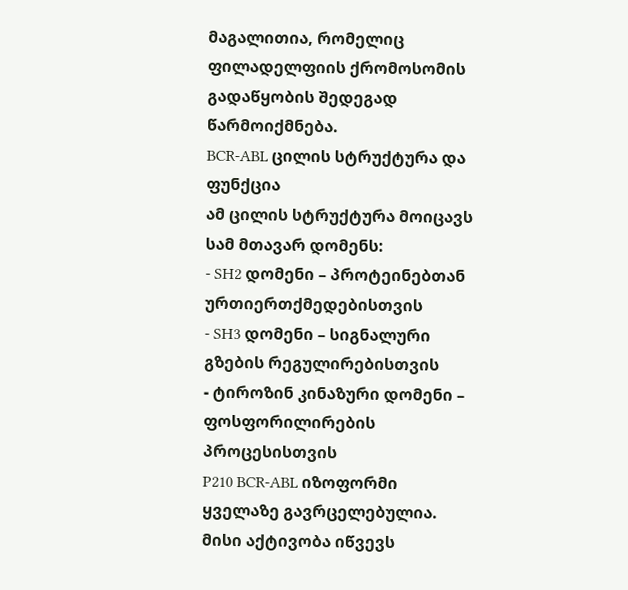მაგალითია, რომელიც ფილადელფიის ქრომოსომის გადაწყობის შედეგად წარმოიქმნება.
BCR-ABL ცილის სტრუქტურა და ფუნქცია
ამ ცილის სტრუქტურა მოიცავს სამ მთავარ დომენს:
- SH2 დომენი – პროტეინებთან ურთიერთქმედებისთვის
- SH3 დომენი – სიგნალური გზების რეგულირებისთვის
- ტიროზინ კინაზური დომენი – ფოსფორილირების პროცესისთვის
P210 BCR-ABL იზოფორმი ყველაზე გავრცელებულია. მისი აქტივობა იწვევს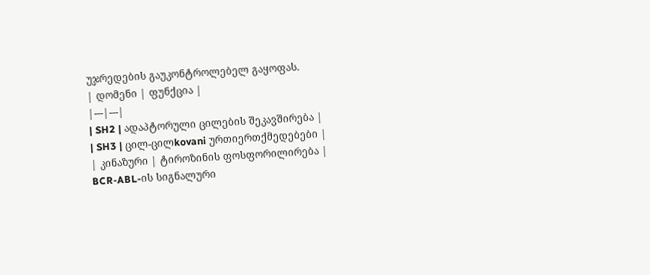უჯრედების გაუკონტროლებელ გაყოფას.
| დომენი | ფუნქცია |
|---|---|
| SH2 | ადაპტორული ცილების შეკავშირება |
| SH3 | ცილ-ცილkovani ურთიერთქმედებები |
| კინაზური | ტიროზინის ფოსფორილირება |
BCR-ABL-ის სიგნალური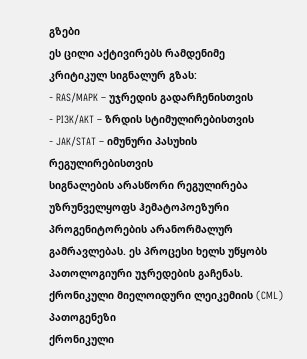გზები
ეს ცილი აქტივირებს რამდენიმე კრიტიკულ სიგნალურ გზას:
- RAS/MAPK – უჯრედის გადარჩენისთვის
- PI3K/AKT – ზრდის სტიმულირებისთვის
- JAK/STAT – იმუნური პასუხის რეგულირებისთვის
სიგნალების არასწორი რეგულირება უზრუნველყოფს ჰემატოპოეზური პროგენიტორების არანორმალურ გამრავლებას. ეს პროცესი ხელს უწყობს პათოლოგიური უჯრედების გაჩენას.
ქრონიკული მიელოიდური ლეიკემიის (CML) პათოგენეზი
ქრონიკული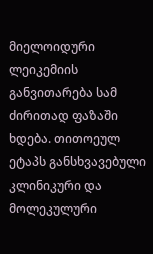მიელოიდური ლეიკემიის განვითარება სამ ძირითად ფაზაში ხდება. თითოეულ ეტაპს განსხვავებული კლინიკური და მოლეკულური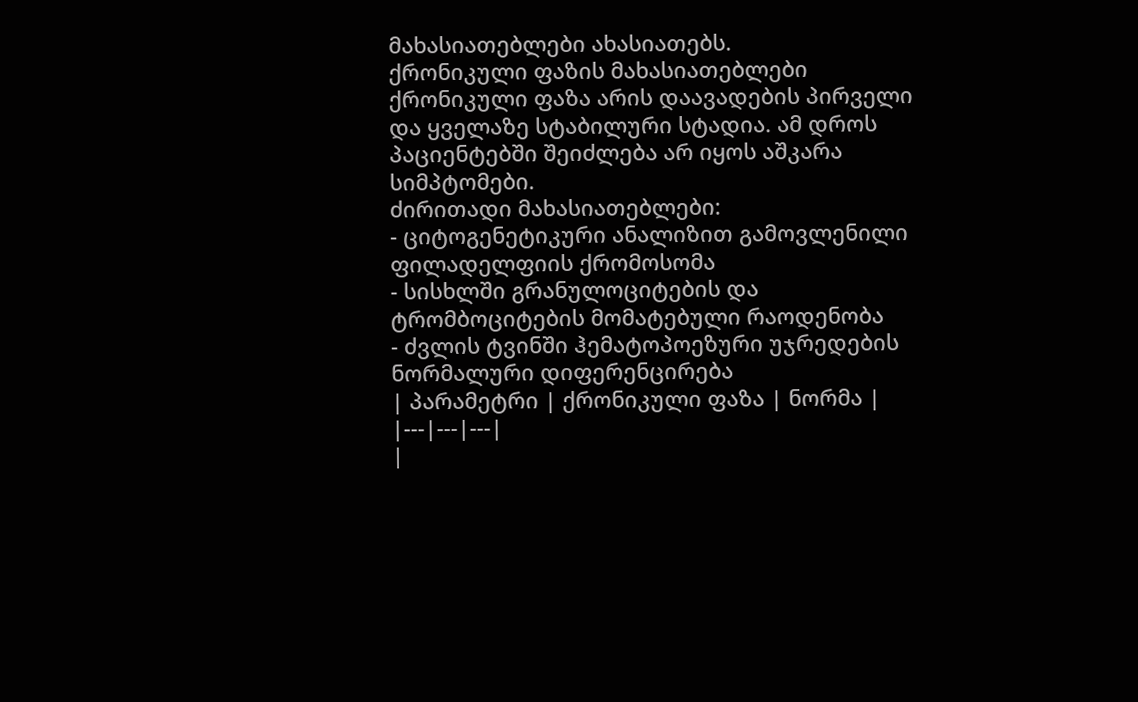მახასიათებლები ახასიათებს.
ქრონიკული ფაზის მახასიათებლები
ქრონიკული ფაზა არის დაავადების პირველი და ყველაზე სტაბილური სტადია. ამ დროს პაციენტებში შეიძლება არ იყოს აშკარა სიმპტომები.
ძირითადი მახასიათებლები:
- ციტოგენეტიკური ანალიზით გამოვლენილი ფილადელფიის ქრომოსომა
- სისხლში გრანულოციტების და ტრომბოციტების მომატებული რაოდენობა
- ძვლის ტვინში ჰემატოპოეზური უჯრედების ნორმალური დიფერენცირება
| პარამეტრი | ქრონიკული ფაზა | ნორმა |
|---|---|---|
|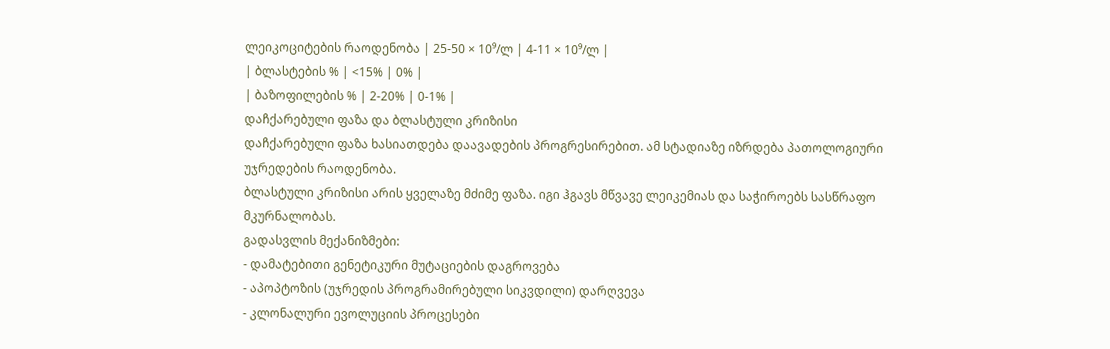ლეიკოციტების რაოდენობა | 25-50 × 10⁹/ლ | 4-11 × 10⁹/ლ |
| ბლასტების % | <15% | 0% |
| ბაზოფილების % | 2-20% | 0-1% |
დაჩქარებული ფაზა და ბლასტული კრიზისი
დაჩქარებული ფაზა ხასიათდება დაავადების პროგრესირებით. ამ სტადიაზე იზრდება პათოლოგიური უჯრედების რაოდენობა.
ბლასტული კრიზისი არის ყველაზე მძიმე ფაზა. იგი ჰგავს მწვავე ლეიკემიას და საჭიროებს სასწრაფო მკურნალობას.
გადასვლის მექანიზმები:
- დამატებითი გენეტიკური მუტაციების დაგროვება
- აპოპტოზის (უჯრედის პროგრამირებული სიკვდილი) დარღვევა
- კლონალური ევოლუციის პროცესები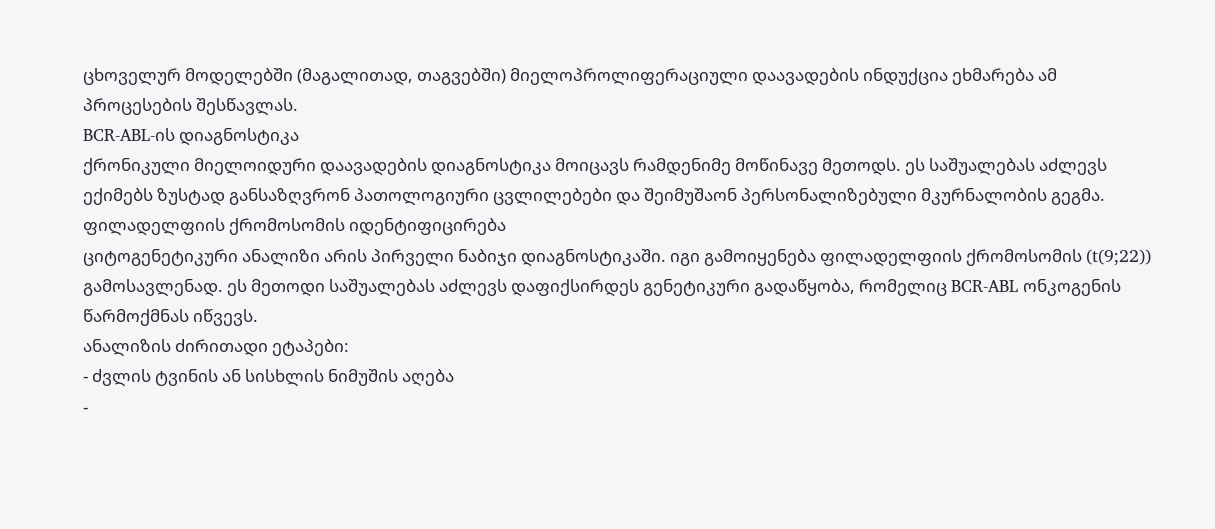ცხოველურ მოდელებში (მაგალითად, თაგვებში) მიელოპროლიფერაციული დაავადების ინდუქცია ეხმარება ამ პროცესების შესწავლას.
BCR-ABL-ის დიაგნოსტიკა
ქრონიკული მიელოიდური დაავადების დიაგნოსტიკა მოიცავს რამდენიმე მოწინავე მეთოდს. ეს საშუალებას აძლევს ექიმებს ზუსტად განსაზღვრონ პათოლოგიური ცვლილებები და შეიმუშაონ პერსონალიზებული მკურნალობის გეგმა.
ფილადელფიის ქრომოსომის იდენტიფიცირება
ციტოგენეტიკური ანალიზი არის პირველი ნაბიჯი დიაგნოსტიკაში. იგი გამოიყენება ფილადელფიის ქრომოსომის (t(9;22)) გამოსავლენად. ეს მეთოდი საშუალებას აძლევს დაფიქსირდეს გენეტიკური გადაწყობა, რომელიც BCR-ABL ონკოგენის წარმოქმნას იწვევს.
ანალიზის ძირითადი ეტაპები:
- ძვლის ტვინის ან სისხლის ნიმუშის აღება
-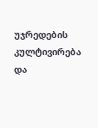უჯრედების კულტივირება და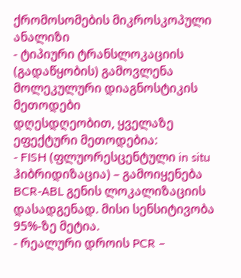ქრომოსომების მიკროსკოპული ანალიზი
- ტიპიური ტრანსლოკაციის (გადაწყობის) გამოვლენა
მოლეკულური დიაგნოსტიკის მეთოდები
დღესდღეობით, ყველაზე ეფექტური მეთოდებია:
- FISH (ფლუორესცენტული in situ ჰიბრიდიზაცია) – გამოიყენება BCR-ABL გენის ლოკალიზაციის დასადგენად. მისი სენსიტივობა 95%-ზე მეტია.
- რეალური დროის PCR –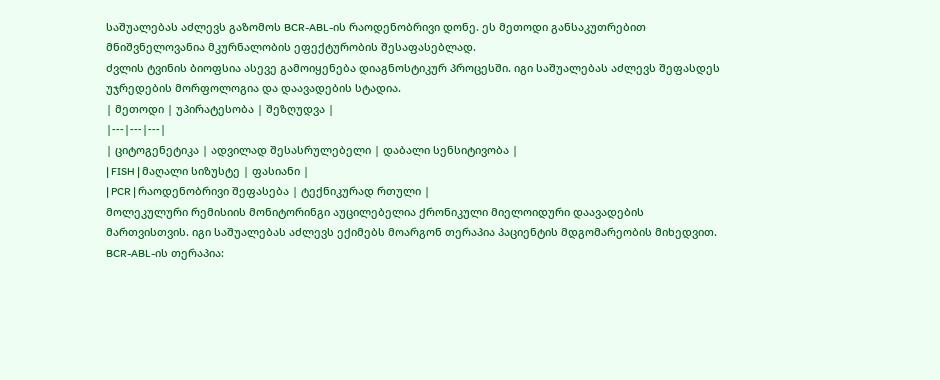საშუალებას აძლევს გაზომოს BCR-ABL-ის რაოდენობრივი დონე. ეს მეთოდი განსაკუთრებით მნიშვნელოვანია მკურნალობის ეფექტურობის შესაფასებლად.
ძვლის ტვინის ბიოფსია ასევე გამოიყენება დიაგნოსტიკურ პროცესში. იგი საშუალებას აძლევს შეფასდეს უჯრედების მორფოლოგია და დაავადების სტადია.
| მეთოდი | უპირატესობა | შეზღუდვა |
|---|---|---|
| ციტოგენეტიკა | ადვილად შესასრულებელი | დაბალი სენსიტივობა |
| FISH | მაღალი სიზუსტე | ფასიანი |
| PCR | რაოდენობრივი შეფასება | ტექნიკურად რთული |
მოლეკულური რემისიის მონიტორინგი აუცილებელია ქრონიკული მიელოიდური დაავადების მართვისთვის. იგი საშუალებას აძლევს ექიმებს მოარგონ თერაპია პაციენტის მდგომარეობის მიხედვით.
BCR-ABL-ის თერაპია: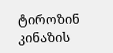ტიროზინ კინაზის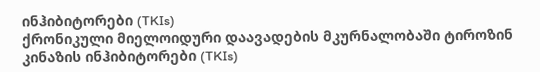ინჰიბიტორები (TKIs)
ქრონიკული მიელოიდური დაავადების მკურნალობაში ტიროზინ კინაზის ინჰიბიტორები (TKIs)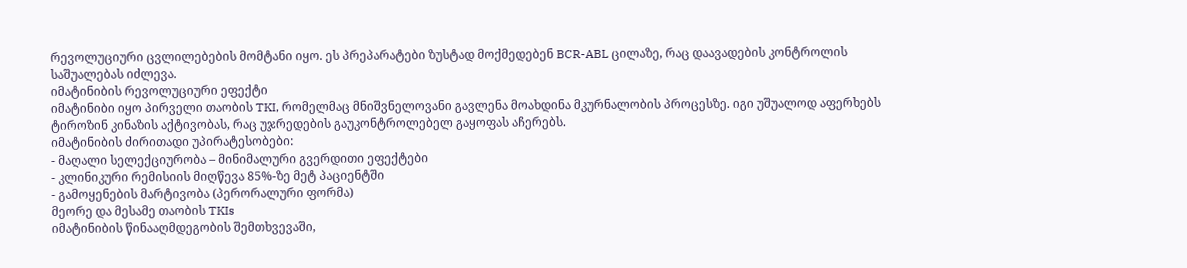რევოლუციური ცვლილებების მომტანი იყო. ეს პრეპარატები ზუსტად მოქმედებენ BCR-ABL ცილაზე, რაც დაავადების კონტროლის საშუალებას იძლევა.
იმატინიბის რევოლუციური ეფექტი
იმატინიბი იყო პირველი თაობის TKI, რომელმაც მნიშვნელოვანი გავლენა მოახდინა მკურნალობის პროცესზე. იგი უშუალოდ აფერხებს ტიროზინ კინაზის აქტივობას, რაც უჯრედების გაუკონტროლებელ გაყოფას აჩერებს.
იმატინიბის ძირითადი უპირატესობები:
- მაღალი სელექციურობა – მინიმალური გვერდითი ეფექტები
- კლინიკური რემისიის მიღწევა 85%-ზე მეტ პაციენტში
- გამოყენების მარტივობა (პერორალური ფორმა)
მეორე და მესამე თაობის TKIs
იმატინიბის წინააღმდეგობის შემთხვევაში,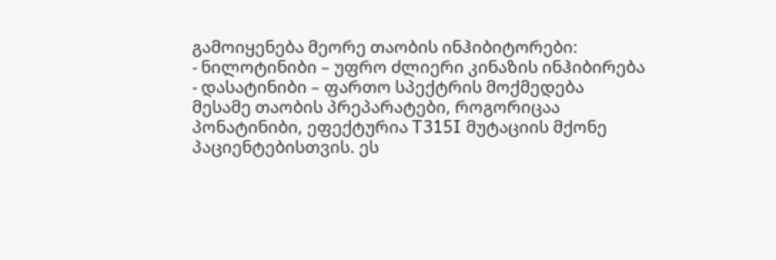გამოიყენება მეორე თაობის ინჰიბიტორები:
- ნილოტინიბი – უფრო ძლიერი კინაზის ინჰიბირება
- დასატინიბი – ფართო სპექტრის მოქმედება
მესამე თაობის პრეპარატები, როგორიცაა პონატინიბი, ეფექტურია T315I მუტაციის მქონე პაციენტებისთვის. ეს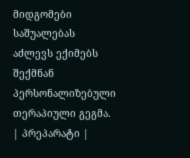მიდგომები საშუალებას აძლევს ექიმებს შექმნან პერსონალიზებული თერაპიული გეგმა.
| პრეპარატი |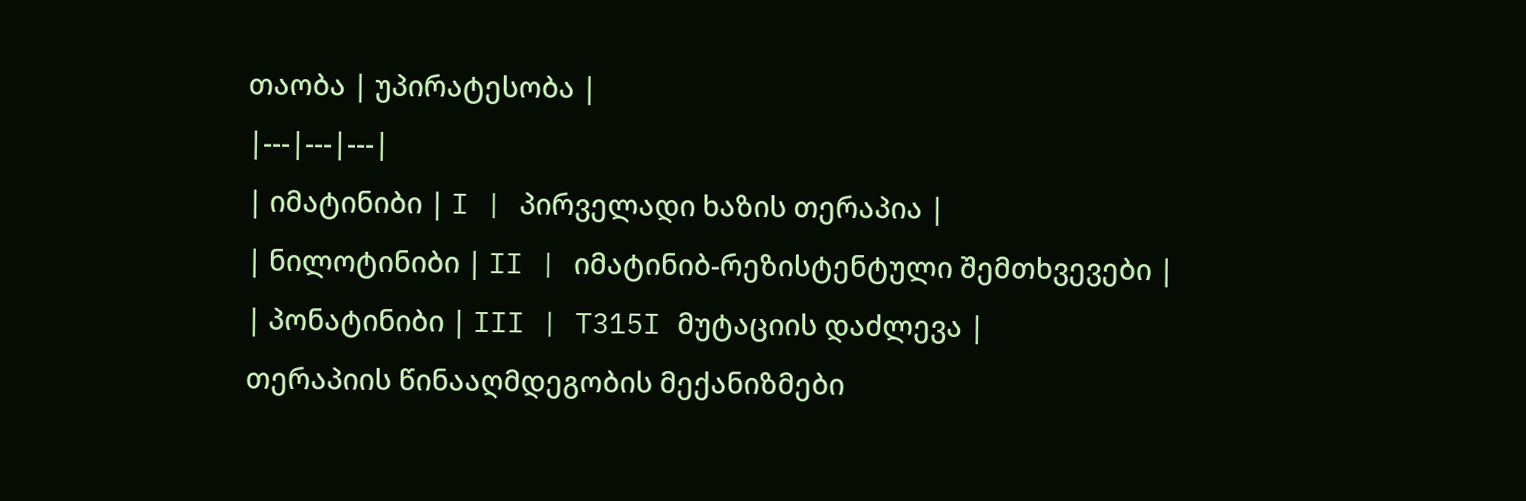თაობა | უპირატესობა |
|---|---|---|
| იმატინიბი | I | პირველადი ხაზის თერაპია |
| ნილოტინიბი | II | იმატინიბ-რეზისტენტული შემთხვევები |
| პონატინიბი | III | T315I მუტაციის დაძლევა |
თერაპიის წინააღმდეგობის მექანიზმები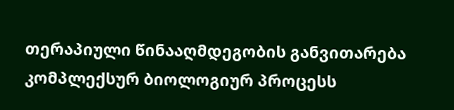თერაპიული წინააღმდეგობის განვითარება კომპლექსურ ბიოლოგიურ პროცესს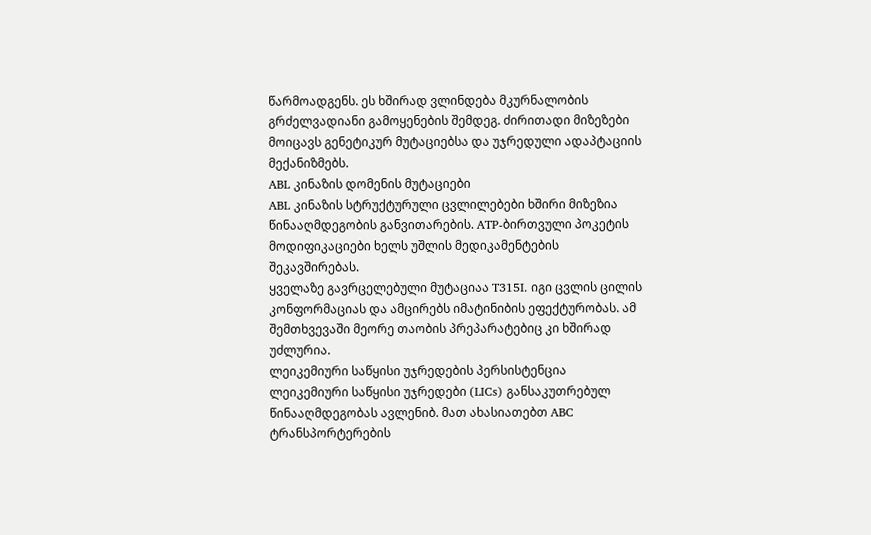წარმოადგენს. ეს ხშირად ვლინდება მკურნალობის გრძელვადიანი გამოყენების შემდეგ. ძირითადი მიზეზები მოიცავს გენეტიკურ მუტაციებსა და უჯრედული ადაპტაციის მექანიზმებს.
ABL კინაზის დომენის მუტაციები
ABL კინაზის სტრუქტურული ცვლილებები ხშირი მიზეზია წინააღმდეგობის განვითარების. ATP-ბირთვული პოკეტის მოდიფიკაციები ხელს უშლის მედიკამენტების შეკავშირებას.
ყველაზე გავრცელებული მუტაციაა T315I. იგი ცვლის ცილის კონფორმაციას და ამცირებს იმატინიბის ეფექტურობას. ამ შემთხვევაში მეორე თაობის პრეპარატებიც კი ხშირად უძლურია.
ლეიკემიური საწყისი უჯრედების პერსისტენცია
ლეიკემიური საწყისი უჯრედები (LICs) განსაკუთრებულ წინააღმდეგობას ავლენიბ. მათ ახასიათებთ ABC ტრანსპორტერების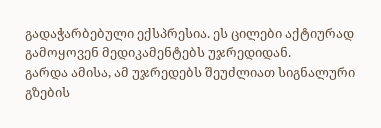გადაჭარბებული ექსპრესია. ეს ცილები აქტიურად გამოყოვენ მედიკამენტებს უჯრედიდან.
გარდა ამისა, ამ უჯრედებს შეუძლიათ სიგნალური გზების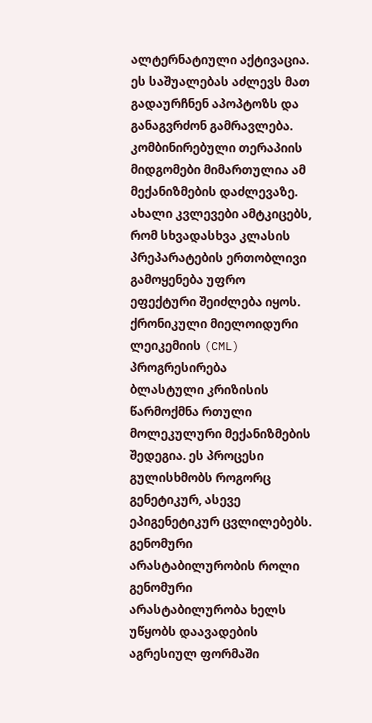ალტერნატიული აქტივაცია. ეს საშუალებას აძლევს მათ გადაურჩნენ აპოპტოზს და განაგვრძონ გამრავლება.
კომბინირებული თერაპიის მიდგომები მიმართულია ამ მექანიზმების დაძლევაზე. ახალი კვლევები ამტკიცებს, რომ სხვადასხვა კლასის პრეპარატების ერთობლივი გამოყენება უფრო ეფექტური შეიძლება იყოს.
ქრონიკული მიელოიდური ლეიკემიის (CML) პროგრესირება
ბლასტული კრიზისის წარმოქმნა რთული მოლეკულური მექანიზმების შედეგია. ეს პროცესი გულისხმობს როგორც გენეტიკურ, ასევე ეპიგენეტიკურ ცვლილებებს.
გენომური არასტაბილურობის როლი
გენომური არასტაბილურობა ხელს უწყობს დაავადების აგრესიულ ფორმაში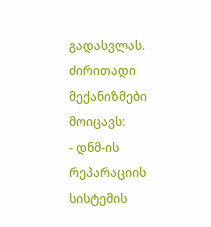გადასვლას. ძირითადი მექანიზმები მოიცავს:
- დნმ-ის რეპარაციის სისტემის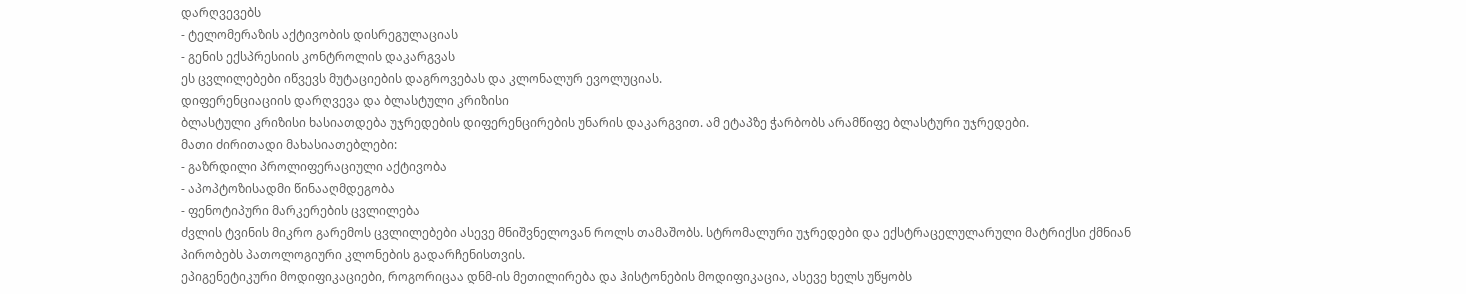დარღვევებს
- ტელომერაზის აქტივობის დისრეგულაციას
- გენის ექსპრესიის კონტროლის დაკარგვას
ეს ცვლილებები იწვევს მუტაციების დაგროვებას და კლონალურ ევოლუციას.
დიფერენციაციის დარღვევა და ბლასტული კრიზისი
ბლასტული კრიზისი ხასიათდება უჯრედების დიფერენცირების უნარის დაკარგვით. ამ ეტაპზე ჭარბობს არამწიფე ბლასტური უჯრედები.
მათი ძირითადი მახასიათებლები:
- გაზრდილი პროლიფერაციული აქტივობა
- აპოპტოზისადმი წინააღმდეგობა
- ფენოტიპური მარკერების ცვლილება
ძვლის ტვინის მიკრო გარემოს ცვლილებები ასევე მნიშვნელოვან როლს თამაშობს. სტრომალური უჯრედები და ექსტრაცელულარული მატრიქსი ქმნიან პირობებს პათოლოგიური კლონების გადარჩენისთვის.
ეპიგენეტიკური მოდიფიკაციები, როგორიცაა დნმ-ის მეთილირება და ჰისტონების მოდიფიკაცია, ასევე ხელს უწყობს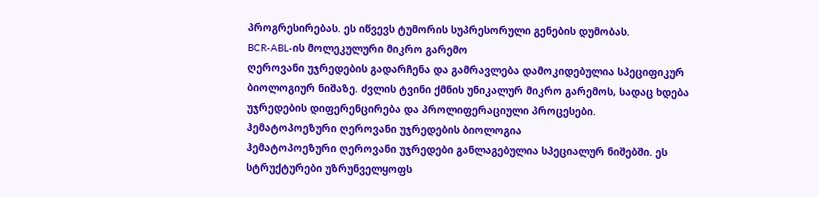პროგრესირებას. ეს იწვევს ტუმორის სუპრესორული გენების დუმობას.
BCR-ABL-ის მოლეკულური მიკრო გარემო
ღეროვანი უჯრედების გადარჩენა და გამრავლება დამოკიდებულია სპეციფიკურ ბიოლოგიურ ნიშაზე. ძვლის ტვინი ქმნის უნიკალურ მიკრო გარემოს, სადაც ხდება უჯრედების დიფერენცირება და პროლიფერაციული პროცესები.
ჰემატოპოეზური ღეროვანი უჯრედების ბიოლოგია
ჰემატოპოეზური ღეროვანი უჯრედები განლაგებულია სპეციალურ ნიშებში. ეს სტრუქტურები უზრუნველყოფს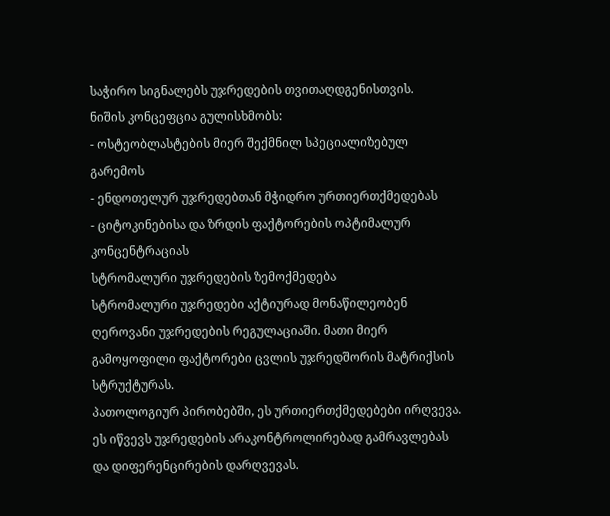საჭირო სიგნალებს უჯრედების თვითაღდგენისთვის.
ნიშის კონცეფცია გულისხმობს:
- ოსტეობლასტების მიერ შექმნილ სპეციალიზებულ გარემოს
- ენდოთელურ უჯრედებთან მჭიდრო ურთიერთქმედებას
- ციტოკინებისა და ზრდის ფაქტორების ოპტიმალურ კონცენტრაციას
სტრომალური უჯრედების ზემოქმედება
სტრომალური უჯრედები აქტიურად მონაწილეობენ ღეროვანი უჯრედების რეგულაციაში. მათი მიერ გამოყოფილი ფაქტორები ცვლის უჯრედშორის მატრიქსის სტრუქტურას.
პათოლოგიურ პირობებში, ეს ურთიერთქმედებები ირღვევა. ეს იწვევს უჯრედების არაკონტროლირებად გამრავლებას და დიფერენცირების დარღვევას.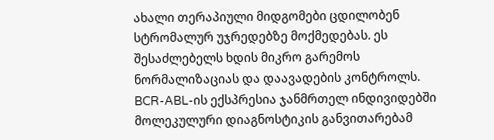ახალი თერაპიული მიდგომები ცდილობენ სტრომალურ უჯრედებზე მოქმედებას. ეს შესაძლებელს ხდის მიკრო გარემოს ნორმალიზაციას და დაავადების კონტროლს.
BCR-ABL-ის ექსპრესია ჯანმრთელ ინდივიდებში
მოლეკულური დიაგნოსტიკის განვითარებამ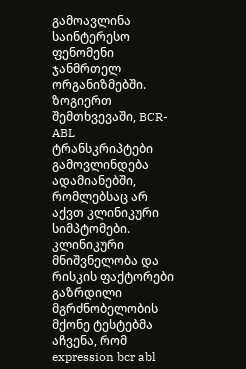გამოავლინა საინტერესო ფენომენი ჯანმრთელ ორგანიზმებში. ზოგიერთ შემთხვევაში, BCR-ABL ტრანსკრიპტები გამოვლინდება ადამიანებში, რომლებსაც არ აქვთ კლინიკური სიმპტომები.
კლინიკური მნიშვნელობა და რისკის ფაქტორები
გაზრდილი მგრძნობელობის მქონე ტესტებმა აჩვენა, რომ expression bcr abl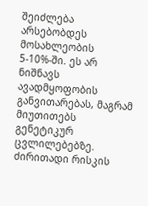შეიძლება არსებობდეს მოსახლეობის 5-10%-ში. ეს არ ნიშნავს ავადმყოფობის განვითარებას, მაგრამ მიუთითებს გენეტიკურ ცვლილებებზე.
ძირითადი რისკის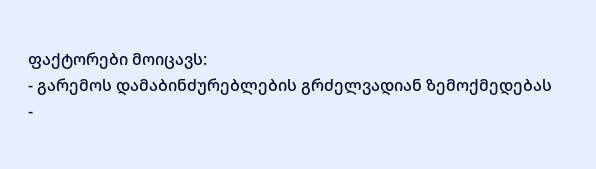ფაქტორები მოიცავს:
- გარემოს დამაბინძურებლების გრძელვადიან ზემოქმედებას
-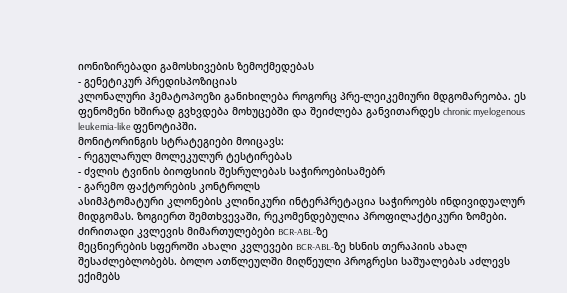იონიზირებადი გამოსხივების ზემოქმედებას
- გენეტიკურ პრედისპოზიციას
კლონალური ჰემატოპოეზი განიხილება როგორც პრე-ლეიკემიური მდგომარეობა. ეს ფენომენი ხშირად გვხვდება მოხუცებში და შეიძლება განვითარდეს chronic myelogenous leukemia-like ფენოტიპში.
მონიტორინგის სტრატეგიები მოიცავს:
- რეგულარულ მოლეკულურ ტესტირებას
- ძვლის ტვინის ბიოფსიის შესრულებას საჭიროებისამებრ
- გარემო ფაქტორების კონტროლს
ასიმპტომატური კლონების კლინიკური ინტერპრეტაცია საჭიროებს ინდივიდუალურ მიდგომას. ზოგიერთ შემთხვევაში, რეკომენდებულია პროფილაქტიკური ზომები.
ძირითადი კვლევის მიმართულებები BCR-ABL-ზე
მეცნიერების სფეროში ახალი კვლევები BCR-ABL-ზე ხსნის თერაპიის ახალ შესაძლებლობებს. ბოლო ათწლეულში მიღწეული პროგრესი საშუალებას აძლევს ექიმებს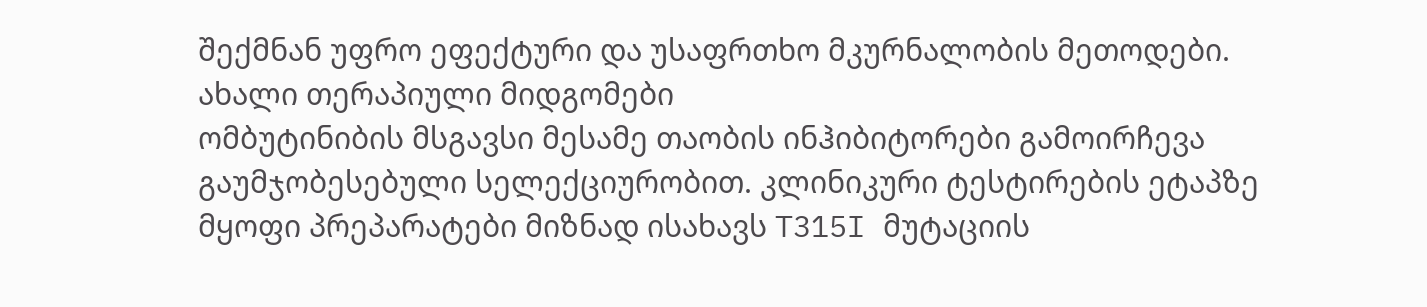შექმნან უფრო ეფექტური და უსაფრთხო მკურნალობის მეთოდები.
ახალი თერაპიული მიდგომები
ომბუტინიბის მსგავსი მესამე თაობის ინჰიბიტორები გამოირჩევა გაუმჯობესებული სელექციურობით. კლინიკური ტესტირების ეტაპზე მყოფი პრეპარატები მიზნად ისახავს T315I მუტაციის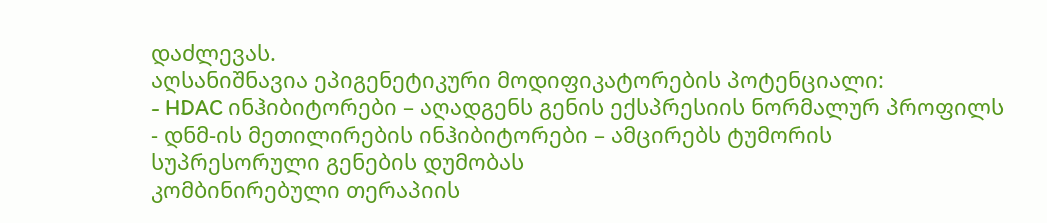დაძლევას.
აღსანიშნავია ეპიგენეტიკური მოდიფიკატორების პოტენციალი:
- HDAC ინჰიბიტორები – აღადგენს გენის ექსპრესიის ნორმალურ პროფილს
- დნმ-ის მეთილირების ინჰიბიტორები – ამცირებს ტუმორის სუპრესორული გენების დუმობას
კომბინირებული თერაპიის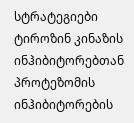სტრატეგიები
ტიროზინ კინაზის ინჰიბიტორებთან პროტეზომის ინჰიბიტორების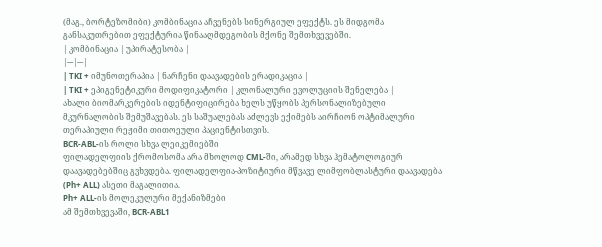(მაგ., ბორტეზომიბი) კომბინაცია აჩვენებს სინერგიულ ეფექტს. ეს მიდგომა განსაკუთრებით ეფექტურია წინააღმდეგობის მქონე შემთხვევებში.
| კომბინაცია | უპირატესობა |
|---|---|
| TKI + იმუნოთერაპია | ნარჩენი დაავადების ერადიკაცია |
| TKI + ეპიგენეტიკური მოდიფიკატორი | კლონალური ევოლუციის შენელება |
ახალი ბიომარკერების იდენტიფიცირება ხელს უწყობს პერსონალიზებული მკურნალობის შემუშავებას. ეს საშუალებას აძლევს ექიმებს აირჩიონ ოპტიმალური თერაპიული რეჟიმი თითოეული პაციენტისთვის.
BCR-ABL-ის როლი სხვა ლეიკემიებში
ფილადელფიის ქრომოსომა არა მხოლოდ CML-ში, არამედ სხვა ჰემატოლოგიურ დაავადებებშიც გვხვდება. ფილადელფია-პოზიტიური მწვავე ლიმფობლასტური დაავადება (Ph+ ALL) ასეთი მაგალითია.
Ph+ ALL-ის მოლეკულური მექანიზმები
ამ შემთხვევაში, BCR-ABL1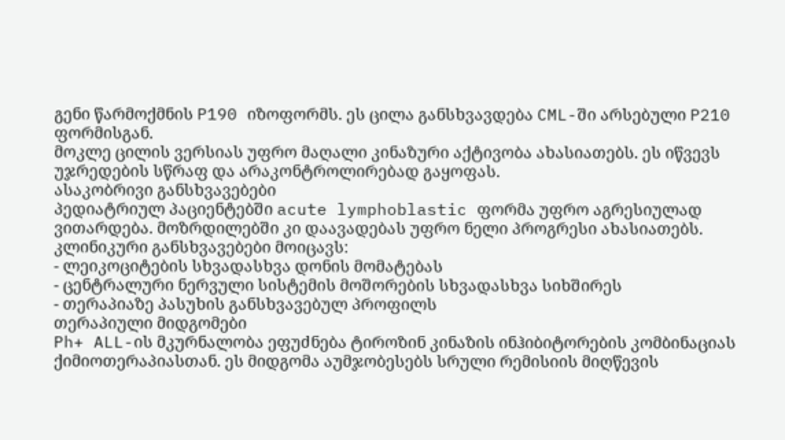გენი წარმოქმნის P190 იზოფორმს. ეს ცილა განსხვავდება CML-ში არსებული P210 ფორმისგან.
მოკლე ცილის ვერსიას უფრო მაღალი კინაზური აქტივობა ახასიათებს. ეს იწვევს უჯრედების სწრაფ და არაკონტროლირებად გაყოფას.
ასაკობრივი განსხვავებები
პედიატრიულ პაციენტებში acute lymphoblastic ფორმა უფრო აგრესიულად ვითარდება. მოზრდილებში კი დაავადებას უფრო ნელი პროგრესი ახასიათებს.
კლინიკური განსხვავებები მოიცავს:
- ლეიკოციტების სხვადასხვა დონის მომატებას
- ცენტრალური ნერვული სისტემის მოშორების სხვადასხვა სიხშირეს
- თერაპიაზე პასუხის განსხვავებულ პროფილს
თერაპიული მიდგომები
Ph+ ALL-ის მკურნალობა ეფუძნება ტიროზინ კინაზის ინჰიბიტორების კომბინაციას ქიმიოთერაპიასთან. ეს მიდგომა აუმჯობესებს სრული რემისიის მიღწევის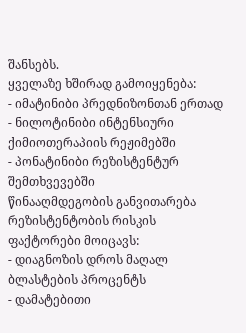შანსებს.
ყველაზე ხშირად გამოიყენება:
- იმატინიბი პრედნიზონთან ერთად
- ნილოტინიბი ინტენსიური ქიმიოთერაპიის რეჟიმებში
- პონატინიბი რეზისტენტურ შემთხვევებში
წინააღმდეგობის განვითარება
რეზისტენტობის რისკის ფაქტორები მოიცავს:
- დიაგნოზის დროს მაღალ ბლასტების პროცენტს
- დამატებითი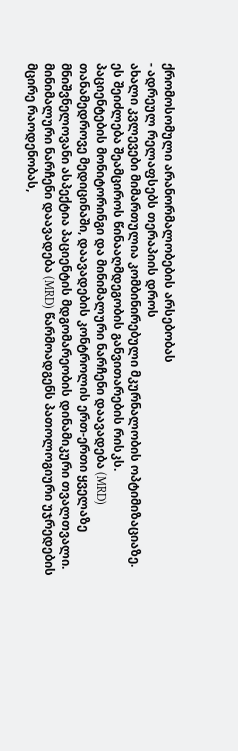ქრომოსომული არანორმალობების არსებობას
- ადრეულ რელაფსებს თერაპიის დროს
ახალი კვლევები მიმართულია კომბინირებული მკურნალობის ოპტიმიზაციაზე. ეს შეიძლება შეამციროს წინააღმდეგობის განვითარების რისკს.
პაციენტების მონიტორინგი და მინიმალური ნარჩენი დაავადება (MRD)
თანამედროვე მედიცინაში, დაავადების კონტროლის ერთ-ერთი ყველაზე მნიშვნელოვანი ასპექტია პაციენტის მდგომარეობის დინამიკური თვალთვალი. მინიმალური ნარჩენი დაავადება (MRD) წარმოადგენს პათოლოგიური უჯრედების მცირე რაოდენობას,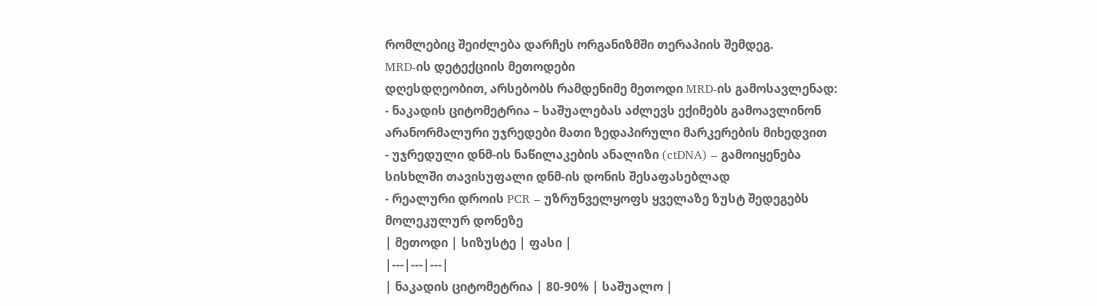რომლებიც შეიძლება დარჩეს ორგანიზმში თერაპიის შემდეგ.
MRD-ის დეტექციის მეთოდები
დღესდღეობით, არსებობს რამდენიმე მეთოდი MRD-ის გამოსავლენად:
- ნაკადის ციტომეტრია – საშუალებას აძლევს ექიმებს გამოავლინონ არანორმალური უჯრედები მათი ზედაპირული მარკერების მიხედვით
- უჯრედული დნმ-ის ნაწილაკების ანალიზი (ctDNA) – გამოიყენება სისხლში თავისუფალი დნმ-ის დონის შესაფასებლად
- რეალური დროის PCR – უზრუნველყოფს ყველაზე ზუსტ შედეგებს მოლეკულურ დონეზე
| მეთოდი | სიზუსტე | ფასი |
|---|---|---|
| ნაკადის ციტომეტრია | 80-90% | საშუალო |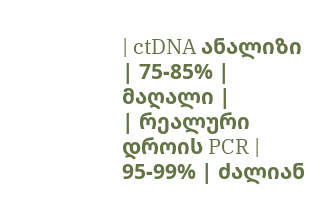| ctDNA ანალიზი | 75-85% | მაღალი |
| რეალური დროის PCR | 95-99% | ძალიან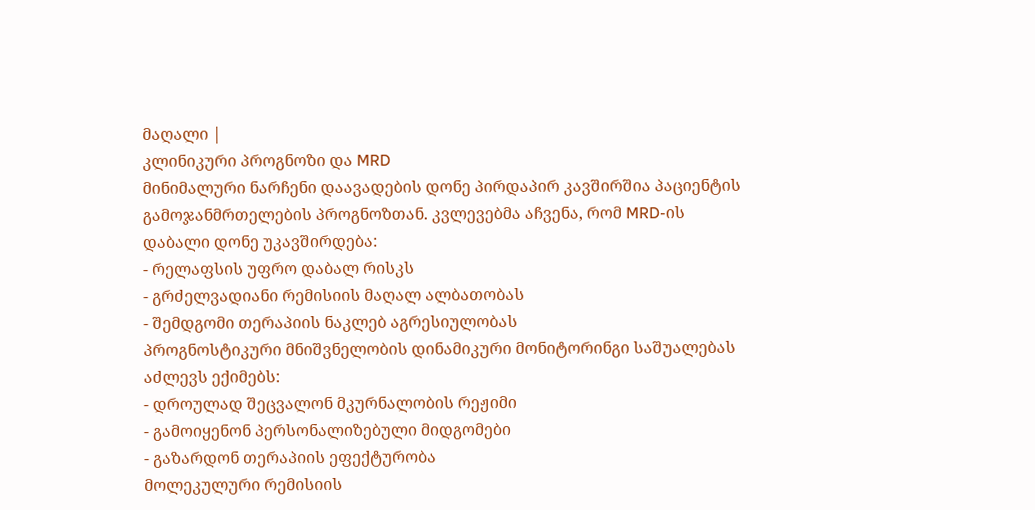მაღალი |
კლინიკური პროგნოზი და MRD
მინიმალური ნარჩენი დაავადების დონე პირდაპირ კავშირშია პაციენტის გამოჯანმრთელების პროგნოზთან. კვლევებმა აჩვენა, რომ MRD-ის დაბალი დონე უკავშირდება:
- რელაფსის უფრო დაბალ რისკს
- გრძელვადიანი რემისიის მაღალ ალბათობას
- შემდგომი თერაპიის ნაკლებ აგრესიულობას
პროგნოსტიკური მნიშვნელობის დინამიკური მონიტორინგი საშუალებას აძლევს ექიმებს:
- დროულად შეცვალონ მკურნალობის რეჟიმი
- გამოიყენონ პერსონალიზებული მიდგომები
- გაზარდონ თერაპიის ეფექტურობა
მოლეკულური რემისიის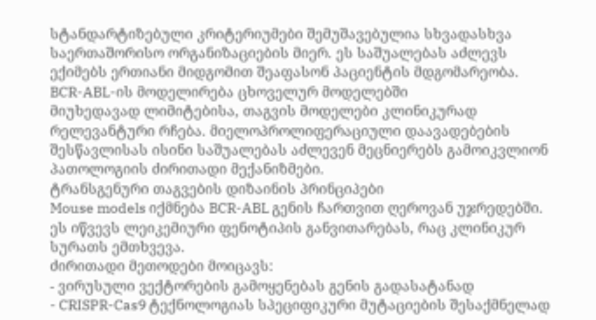სტანდარტიზებული კრიტერიუმები შემუშავებულია სხვადასხვა საერთაშორისო ორგანიზაციების მიერ. ეს საშუალებას აძლევს ექიმებს ერთიანი მიდგომით შეაფასონ პაციენტის მდგომარეობა.
BCR-ABL-ის მოდელირება ცხოველურ მოდელებში
მიუხედავად ლიმიტებისა, თაგვის მოდელები კლინიკურად რელევანტური რჩება. მიელოპროლიფერაციული დაავადებების შესწავლისას ისინი საშუალებას აძლევენ მეცნიერებს გამოიკვლიონ პათოლოგიის ძირითადი მექანიზმები.
ტრანსგენური თაგვების დიზაინის პრინციპები
Mouse models იქმნება BCR-ABL გენის ჩართვით ღეროვან უჯრედებში. ეს იწვევს ლეიკემიური ფენოტიპის განვითარებას, რაც კლინიკურ სურათს ემთხვევა.
ძირითადი მეთოდები მოიცავს:
- ვირუსული ვექტორების გამოყენებას გენის გადასატანად
- CRISPR-Cas9 ტექნოლოგიას სპეციფიკური მუტაციების შესაქმნელად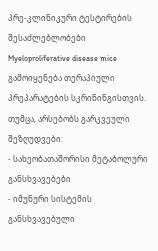პრე-კლინიკური ტესტირების შესაძლებლობები
Myeloproliferative disease mice გამოიყენება თერაპიული პრეპარატების სკრინინგისთვის. თუმცა, არსებობს გარკვეული შეზღუდვები:
- სახეობათაშორისი მეტაბოლური განსხვავებები
- იმუნური სისტემის განსხვავებული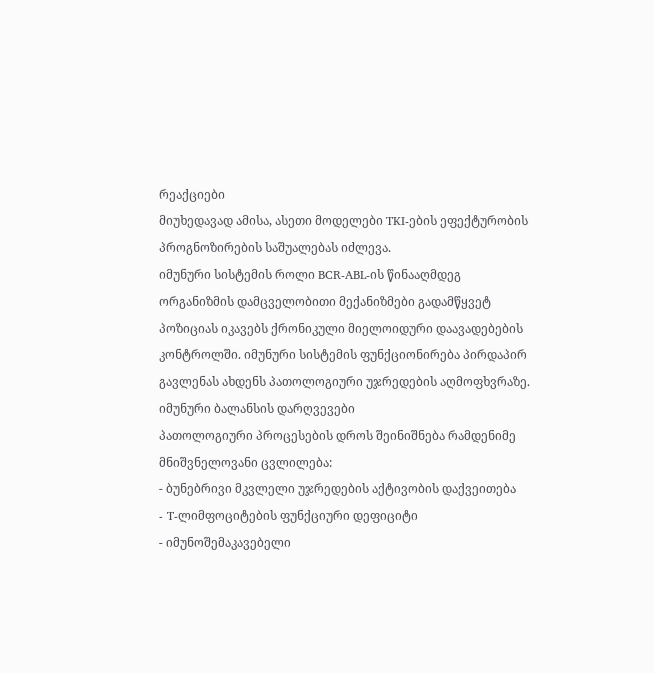რეაქციები
მიუხედავად ამისა, ასეთი მოდელები TKI-ების ეფექტურობის პროგნოზირების საშუალებას იძლევა.
იმუნური სისტემის როლი BCR-ABL-ის წინააღმდეგ
ორგანიზმის დამცველობითი მექანიზმები გადამწყვეტ პოზიციას იკავებს ქრონიკული მიელოიდური დაავადებების კონტროლში. იმუნური სისტემის ფუნქციონირება პირდაპირ გავლენას ახდენს პათოლოგიური უჯრედების აღმოფხვრაზე.
იმუნური ბალანსის დარღვევები
პათოლოგიური პროცესების დროს შეინიშნება რამდენიმე მნიშვნელოვანი ცვლილება:
- ბუნებრივი მკვლელი უჯრედების აქტივობის დაქვეითება
- T-ლიმფოციტების ფუნქციური დეფიციტი
- იმუნოშემაკავებელი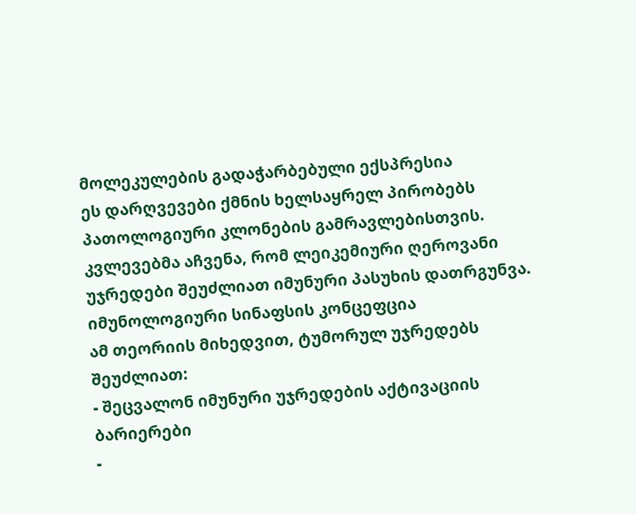მოლეკულების გადაჭარბებული ექსპრესია
ეს დარღვევები ქმნის ხელსაყრელ პირობებს პათოლოგიური კლონების გამრავლებისთვის. კვლევებმა აჩვენა, რომ ლეიკემიური ღეროვანი უჯრედები შეუძლიათ იმუნური პასუხის დათრგუნვა.
იმუნოლოგიური სინაფსის კონცეფცია
ამ თეორიის მიხედვით, ტუმორულ უჯრედებს შეუძლიათ:
- შეცვალონ იმუნური უჯრედების აქტივაციის ბარიერები
-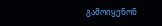გამოიყენონ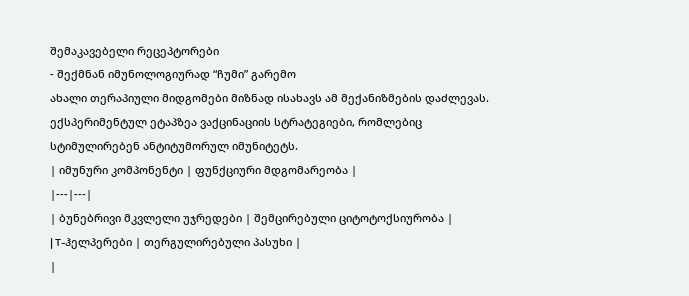შემაკავებელი რეცეპტორები
- შექმნან იმუნოლოგიურად “ჩუმი” გარემო
ახალი თერაპიული მიდგომები მიზნად ისახავს ამ მექანიზმების დაძლევას. ექსპერიმენტულ ეტაპზეა ვაქცინაციის სტრატეგიები, რომლებიც სტიმულირებენ ანტიტუმორულ იმუნიტეტს.
| იმუნური კომპონენტი | ფუნქციური მდგომარეობა |
|---|---|
| ბუნებრივი მკვლელი უჯრედები | შემცირებული ციტოტოქსიურობა |
| T-ჰელპერები | თერგულირებული პასუხი |
|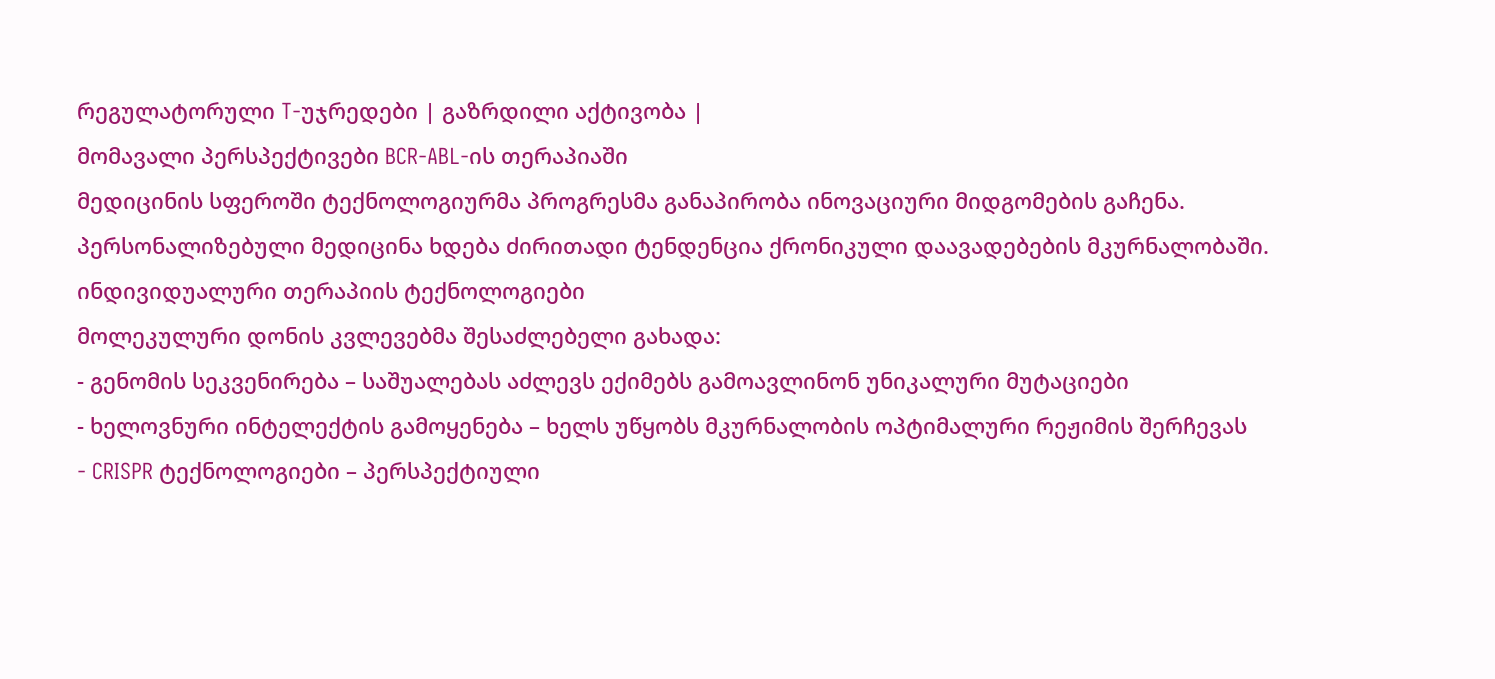რეგულატორული T-უჯრედები | გაზრდილი აქტივობა |
მომავალი პერსპექტივები BCR-ABL-ის თერაპიაში
მედიცინის სფეროში ტექნოლოგიურმა პროგრესმა განაპირობა ინოვაციური მიდგომების გაჩენა. პერსონალიზებული მედიცინა ხდება ძირითადი ტენდენცია ქრონიკული დაავადებების მკურნალობაში.
ინდივიდუალური თერაპიის ტექნოლოგიები
მოლეკულური დონის კვლევებმა შესაძლებელი გახადა:
- გენომის სეკვენირება – საშუალებას აძლევს ექიმებს გამოავლინონ უნიკალური მუტაციები
- ხელოვნური ინტელექტის გამოყენება – ხელს უწყობს მკურნალობის ოპტიმალური რეჟიმის შერჩევას
- CRISPR ტექნოლოგიები – პერსპექტიული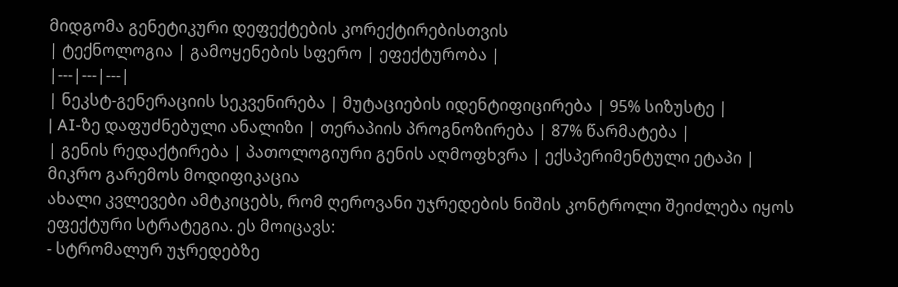მიდგომა გენეტიკური დეფექტების კორექტირებისთვის
| ტექნოლოგია | გამოყენების სფერო | ეფექტურობა |
|---|---|---|
| ნეკსტ-გენერაციის სეკვენირება | მუტაციების იდენტიფიცირება | 95% სიზუსტე |
| AI-ზე დაფუძნებული ანალიზი | თერაპიის პროგნოზირება | 87% წარმატება |
| გენის რედაქტირება | პათოლოგიური გენის აღმოფხვრა | ექსპერიმენტული ეტაპი |
მიკრო გარემოს მოდიფიკაცია
ახალი კვლევები ამტკიცებს, რომ ღეროვანი უჯრედების ნიშის კონტროლი შეიძლება იყოს ეფექტური სტრატეგია. ეს მოიცავს:
- სტრომალურ უჯრედებზე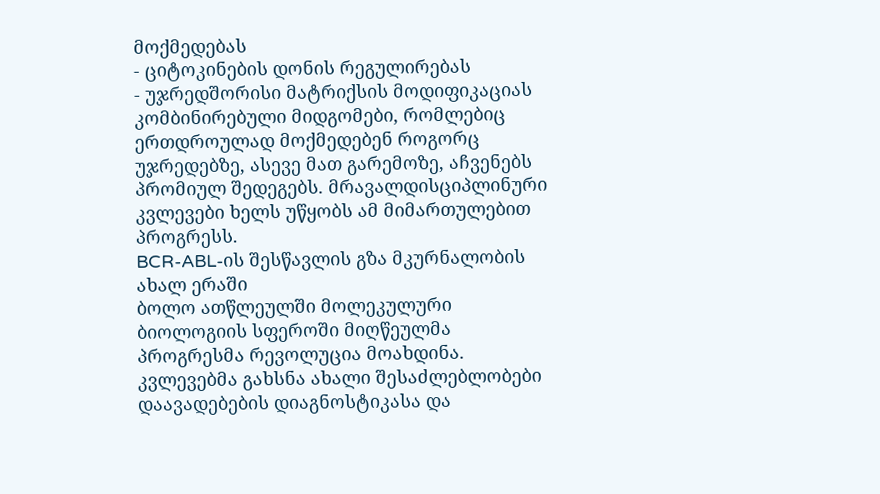მოქმედებას
- ციტოკინების დონის რეგულირებას
- უჯრედშორისი მატრიქსის მოდიფიკაციას
კომბინირებული მიდგომები, რომლებიც ერთდროულად მოქმედებენ როგორც უჯრედებზე, ასევე მათ გარემოზე, აჩვენებს პრომიულ შედეგებს. მრავალდისციპლინური კვლევები ხელს უწყობს ამ მიმართულებით პროგრესს.
BCR-ABL-ის შესწავლის გზა მკურნალობის ახალ ერაში
ბოლო ათწლეულში მოლეკულური ბიოლოგიის სფეროში მიღწეულმა პროგრესმა რევოლუცია მოახდინა. კვლევებმა გახსნა ახალი შესაძლებლობები დაავადებების დიაგნოსტიკასა და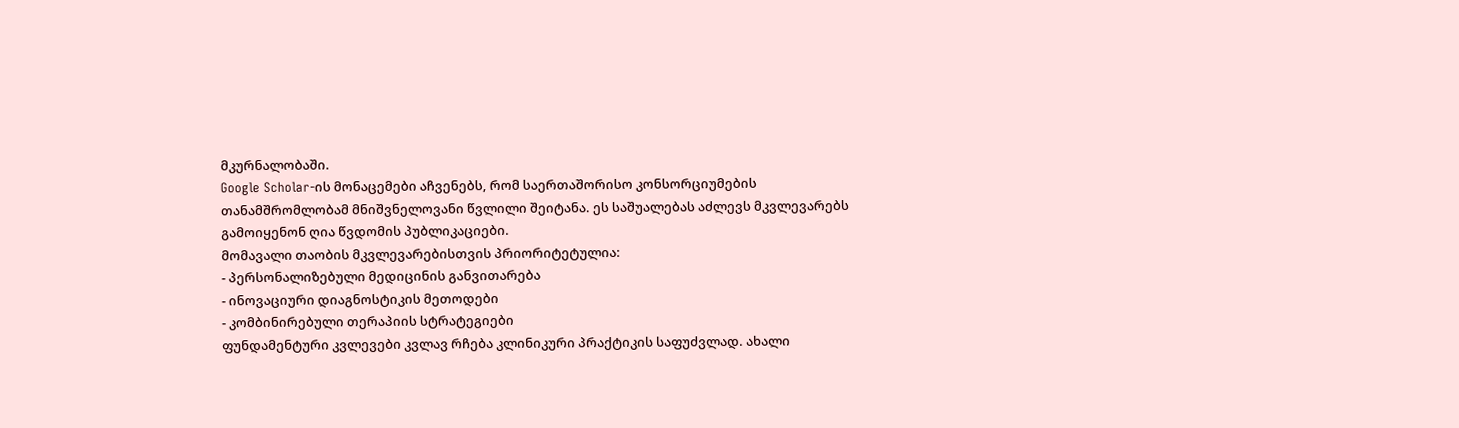მკურნალობაში.
Google Scholar-ის მონაცემები აჩვენებს, რომ საერთაშორისო კონსორციუმების თანამშრომლობამ მნიშვნელოვანი წვლილი შეიტანა. ეს საშუალებას აძლევს მკვლევარებს გამოიყენონ ღია წვდომის პუბლიკაციები.
მომავალი თაობის მკვლევარებისთვის პრიორიტეტულია:
- პერსონალიზებული მედიცინის განვითარება
- ინოვაციური დიაგნოსტიკის მეთოდები
- კომბინირებული თერაპიის სტრატეგიები
ფუნდამენტური კვლევები კვლავ რჩება კლინიკური პრაქტიკის საფუძვლად. ახალი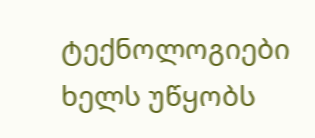ტექნოლოგიები ხელს უწყობს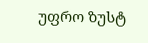უფრო ზუსტ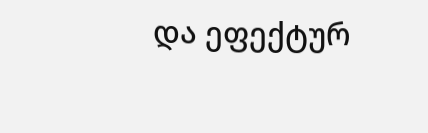და ეფექტურ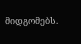მიდგომებს.